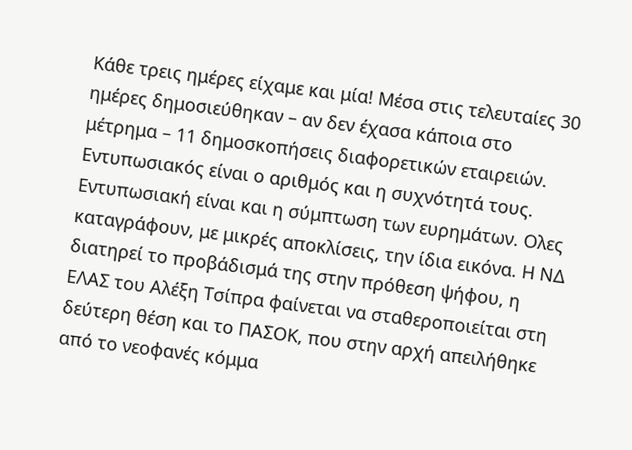Κάθε τρεις ημέρες είχαμε και μία! Μέσα στις τελευταίες 30 ημέρες δημοσιεύθηκαν – αν δεν έχασα κάποια στο μέτρημα – 11 δημοσκοπήσεις διαφορετικών εταιρειών. Εντυπωσιακός είναι ο αριθμός και η συχνότητά τους. Εντυπωσιακή είναι και η σύμπτωση των ευρημάτων. Ολες καταγράφουν, με μικρές αποκλίσεις, την ίδια εικόνα. Η ΝΔ διατηρεί το προβάδισμά της στην πρόθεση ψήφου, η ΕΛΑΣ του Αλέξη Τσίπρα φαίνεται να σταθεροποιείται στη δεύτερη θέση και το ΠΑΣΟΚ, που στην αρχή απειλήθηκε από το νεοφανές κόμμα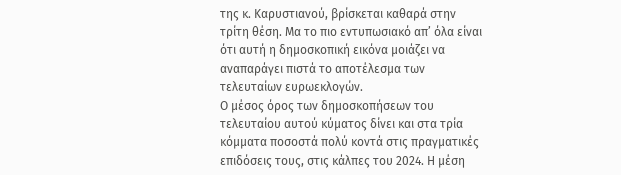της κ. Καρυστιανού, βρίσκεται καθαρά στην τρίτη θέση. Μα το πιο εντυπωσιακό απ’ όλα είναι ότι αυτή η δημοσκοπική εικόνα μοιάζει να αναπαράγει πιστά το αποτέλεσμα των τελευταίων ευρωεκλογών.
Ο μέσος όρος των δημοσκοπήσεων του τελευταίου αυτού κύματος δίνει και στα τρία κόμματα ποσοστά πολύ κοντά στις πραγματικές επιδόσεις τους, στις κάλπες του 2024. Η μέση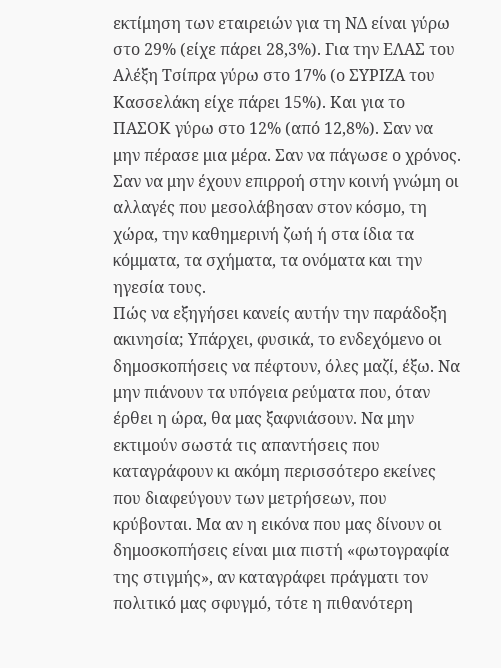εκτίμηση των εταιρειών για τη ΝΔ είναι γύρω στο 29% (είχε πάρει 28,3%). Για την ΕΛΑΣ του Αλέξη Τσίπρα γύρω στο 17% (ο ΣΥΡΙΖΑ του Κασσελάκη είχε πάρει 15%). Και για το ΠΑΣΟΚ γύρω στο 12% (από 12,8%). Σαν να μην πέρασε μια μέρα. Σαν να πάγωσε ο χρόνος. Σαν να μην έχουν επιρροή στην κοινή γνώμη οι αλλαγές που μεσολάβησαν στον κόσμο, τη χώρα, την καθημερινή ζωή ή στα ίδια τα κόμματα, τα σχήματα, τα ονόματα και την ηγεσία τους.
Πώς να εξηγήσει κανείς αυτήν την παράδοξη ακινησία; Υπάρχει, φυσικά, το ενδεχόμενο οι δημοσκοπήσεις να πέφτουν, όλες μαζί, έξω. Να μην πιάνουν τα υπόγεια ρεύματα που, όταν έρθει η ώρα, θα μας ξαφνιάσουν. Να μην εκτιμούν σωστά τις απαντήσεις που καταγράφουν κι ακόμη περισσότερο εκείνες που διαφεύγουν των μετρήσεων, που κρύβονται. Μα αν η εικόνα που μας δίνουν οι δημοσκοπήσεις είναι μια πιστή «φωτογραφία της στιγμής», αν καταγράφει πράγματι τον πολιτικό μας σφυγμό, τότε η πιθανότερη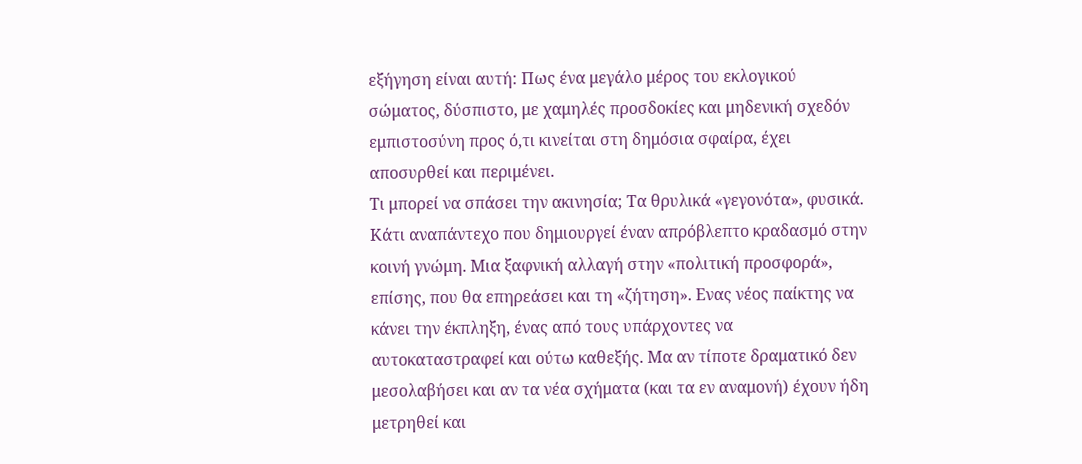εξήγηση είναι αυτή: Πως ένα μεγάλο μέρος του εκλογικού σώματος, δύσπιστο, με χαμηλές προσδοκίες και μηδενική σχεδόν εμπιστοσύνη προς ό,τι κινείται στη δημόσια σφαίρα, έχει αποσυρθεί και περιμένει.
Τι μπορεί να σπάσει την ακινησία; Τα θρυλικά «γεγονότα», φυσικά. Κάτι αναπάντεχο που δημιουργεί έναν απρόβλεπτο κραδασμό στην κοινή γνώμη. Μια ξαφνική αλλαγή στην «πολιτική προσφορά», επίσης, που θα επηρεάσει και τη «ζήτηση». Ενας νέος παίκτης να κάνει την έκπληξη, ένας από τους υπάρχοντες να αυτοκαταστραφεί και ούτω καθεξής. Μα αν τίποτε δραματικό δεν μεσολαβήσει και αν τα νέα σχήματα (και τα εν αναμονή) έχουν ήδη μετρηθεί και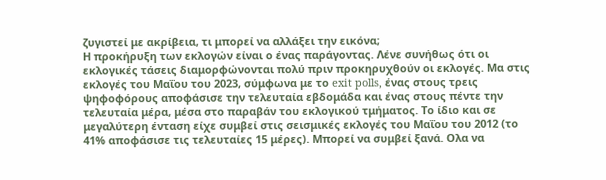ζυγιστεί με ακρίβεια, τι μπορεί να αλλάξει την εικόνα;
Η προκήρυξη των εκλογών είναι ο ένας παράγοντας. Λένε συνήθως ότι οι εκλογικές τάσεις διαμορφώνονται πολύ πριν προκηρυχθούν οι εκλογές. Μα στις εκλογές του Μαΐου του 2023, σύμφωνα με το exit polls, ένας στους τρεις ψηφοφόρους αποφάσισε την τελευταία εβδομάδα και ένας στους πέντε την τελευταία μέρα, μέσα στο παραβάν του εκλογικού τμήματος. Το ίδιο και σε μεγαλύτερη ένταση είχε συμβεί στις σεισμικές εκλογές του Μαΐου του 2012 (το 41% αποφάσισε τις τελευταίες 15 μέρες). Μπορεί να συμβεί ξανά. Ολα να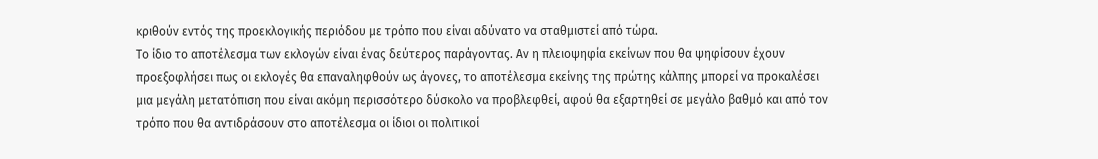κριθούν εντός της προεκλογικής περιόδου με τρόπο που είναι αδύνατο να σταθμιστεί από τώρα.
Το ίδιο το αποτέλεσμα των εκλογών είναι ένας δεύτερος παράγοντας. Αν η πλειοψηφία εκείνων που θα ψηφίσουν έχουν προεξοφλήσει πως οι εκλογές θα επαναληφθούν ως άγονες, το αποτέλεσμα εκείνης της πρώτης κάλπης μπορεί να προκαλέσει μια μεγάλη μετατόπιση που είναι ακόμη περισσότερο δύσκολο να προβλεφθεί, αφού θα εξαρτηθεί σε μεγάλο βαθμό και από τον τρόπο που θα αντιδράσουν στο αποτέλεσμα οι ίδιοι οι πολιτικοί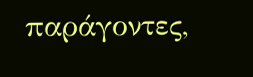παράγοντες,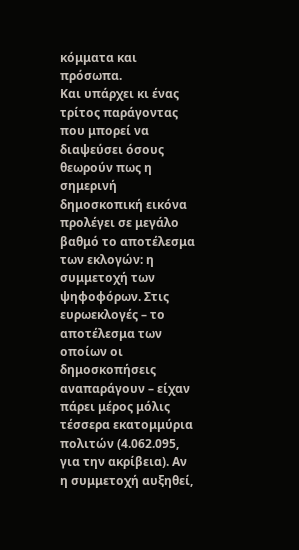κόμματα και πρόσωπα.
Και υπάρχει κι ένας τρίτος παράγοντας που μπορεί να διαψεύσει όσους θεωρούν πως η σημερινή δημοσκοπική εικόνα προλέγει σε μεγάλο βαθμό το αποτέλεσμα των εκλογών: η συμμετοχή των ψηφοφόρων. Στις ευρωεκλογές – το αποτέλεσμα των οποίων οι δημοσκοπήσεις αναπαράγουν – είχαν πάρει μέρος μόλις τέσσερα εκατομμύρια πολιτών (4.062.095, για την ακρίβεια). Αν η συμμετοχή αυξηθεί,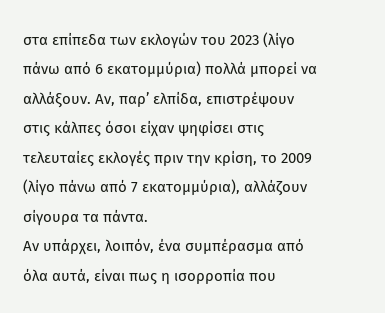στα επίπεδα των εκλογών του 2023 (λίγο πάνω από 6 εκατομμύρια) πολλά μπορεί να αλλάξουν. Αν, παρ’ ελπίδα, επιστρέψουν στις κάλπες όσοι είχαν ψηφίσει στις τελευταίες εκλογές πριν την κρίση, το 2009 (λίγο πάνω από 7 εκατομμύρια), αλλάζουν σίγουρα τα πάντα.
Αν υπάρχει, λοιπόν, ένα συμπέρασμα από όλα αυτά, είναι πως η ισορροπία που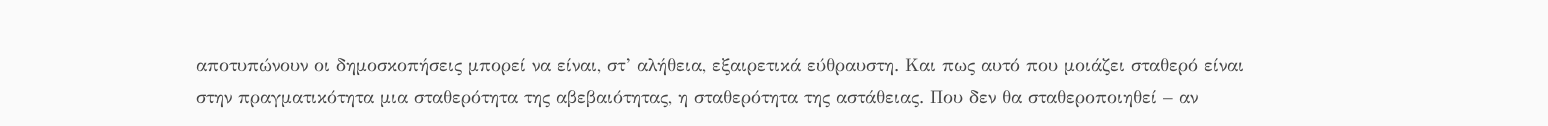αποτυπώνουν οι δημοσκοπήσεις μπορεί να είναι, στ’ αλήθεια, εξαιρετικά εύθραυστη. Και πως αυτό που μοιάζει σταθερό είναι στην πραγματικότητα μια σταθερότητα της αβεβαιότητας, η σταθερότητα της αστάθειας. Που δεν θα σταθεροποιηθεί – αν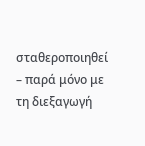σταθεροποιηθεί – παρά μόνο με τη διεξαγωγή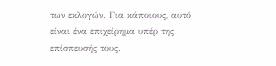των εκλογών. Για κάποιους, αυτό είναι ένα επιχείρημα υπέρ της επίσπευσής τους.